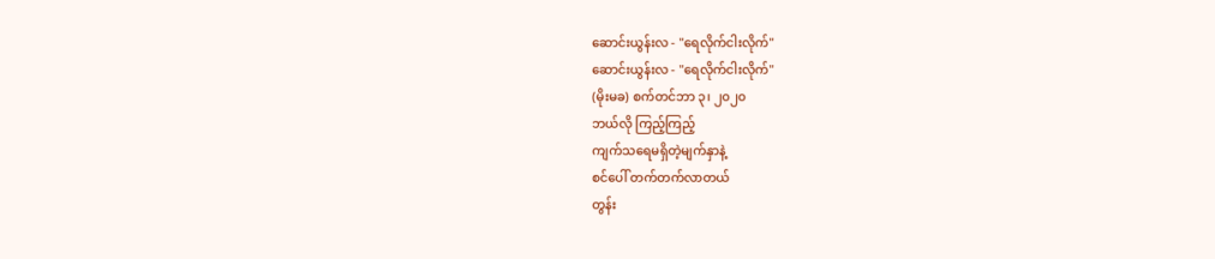ဆောင်းယွန်းလ - "ရေလိုက်ငါးလိုက်"
ဆောင်းယွန်းလ - "ရေလိုက်ငါးလိုက်"
(မိုးမခ) စက်တင်ဘာ ၃၊ ၂၀၂၀
ဘယ်လို ကြည့်ကြည့်
ကျက်သရေမရှိတဲ့မျက်နှာနဲ့
စင်ပေါ် တက်တက်လာတယ်
တွန်း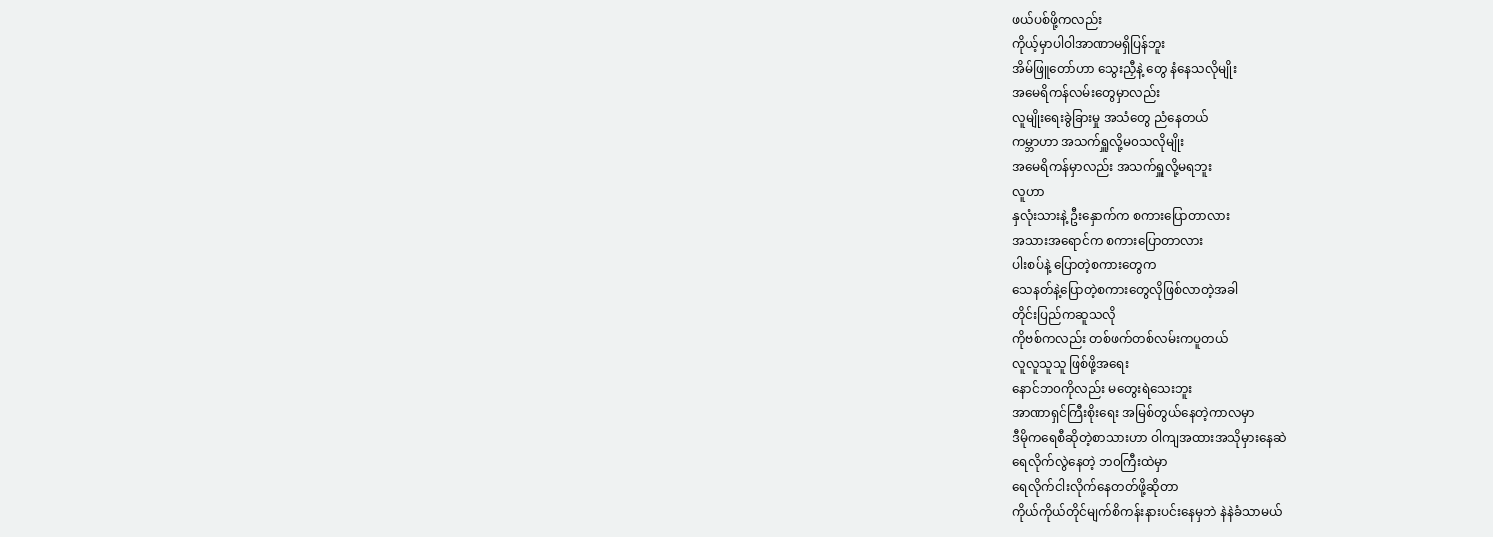ဖယ်ပစ်ဖို့ကလည်း
ကိုယ့်မှာပါဝါအာဏာမရှိပြန်ဘူး
အိမ်ဖြူတော်ဟာ သွေးညှီနဲ့ တွေ နံနေသလိုမျိုး
အမေရိကန်လမ်းတွေမှာလည်း
လူမျိုးရေးခွဲခြားမှု အသံတွေ ညံနေတယ်
ကမ္ဘာဟာ အသက်ရှူလို့မ၀သလိုမျိုး
အမေရိကန်မှာလည်း အသက်ရှူလို့မရဘူး
လူဟာ
နှလုံးသားနဲ့ ဦးနှောက်က စကားပြောတာလား
အသားအရောင်က စကားပြောတာလား
ပါးစပ်နဲ့ ပြောတဲ့စကားတွေက
သေနတ်နဲ့ပြောတဲ့စကားတွေလိုဖြစ်လာတဲ့အခါ
တိုင်းပြည်ကဆူသလို
ကိုဗစ်ကလည်း တစ်ဖက်တစ်လမ်းကပူတယ်
လူလူသူသူ ဖြစ်ဖို့အရေး
နောင်ဘ၀ကိုလည်း မတွေးရဲသေးဘူး
အာဏာရှင်ကြီးစိုးရေး အမြစ်တွယ်နေတဲ့ကာလမှာ
ဒီမိုကရေစီဆိုတဲ့စာသားဟာ ဝါကျအထားအသိုမှားနေဆဲ
ရေလိုက်လွဲနေတဲ့ ဘ၀ကြီးထဲမှာ
ရေလိုက်ငါးလိုက်နေတတ်ဖို့ဆိုတာ
ကိုယ်ကိုယ်တိုင်မျက်စိကန်းနားပင်းနေမှဘဲ နဲနဲခံသာမယ်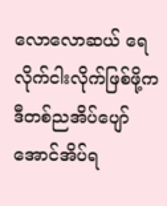လောလောဆယ် ရေလိုက်ငါးလိုက်ဖြစ်ဖို့က
ဒီတစ်ညအိပ်ပျော်အောင်အိပ်ရ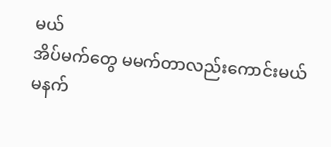မယ်
အိပ်မက်တွေ မမက်တာလည်းကောင်းမယ်
မနက်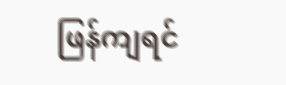ဖြန်ကျရင်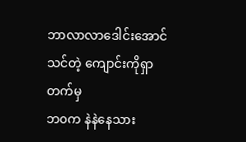ဘာလာလာဒေါင်းအောင်သင်တဲ့ ကျောင်းကိုရှာတက်မှ
ဘ၀က နဲနဲနေသား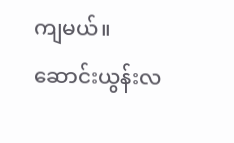ကျမယ်။
ဆောင်းယွန်းလ